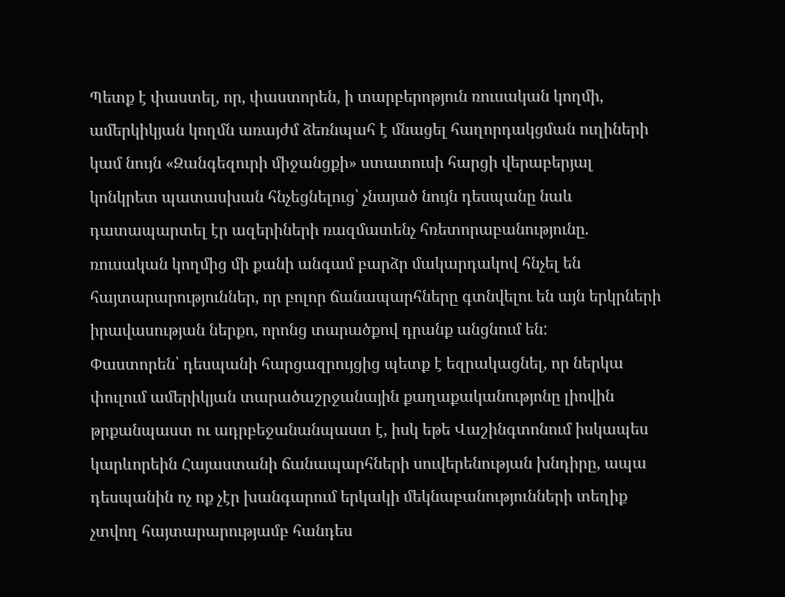Պետք է փաստել, որ, փաստորեն, ի տարբերոթյուն ռուսական կողմի, ամերկիկյան կողմն առայժմ ձեռնպահ է մնացել հաղորդակցման ուղիների կամ նույն «Զանգեզուրի միջանցքի» ստատուսի հարցի վերաբերյալ կոնկրետ պատասխան հնչեցնելուց՝ չնայած նույն դեսպանը նաև դատապարտել էր ազերիների ռազմատենչ հռետորաբանությունը. ռուսական կողմից մի քանի անգամ բարձր մակարդակով հնչել են հայտարարություններ, որ բոլոր ճանապարհները գտնվելու են այն երկրների իրավասության ներքո, որոնց տարածքով դրանք անցնում են:
Փաստորեն՝ դեսպանի հարցազրույցից պետք է եզրակացնել, որ ներկա փուլում ամերիկյան տարածաշրջանային քաղաքականությոնը լիովին թրքանպաստ ու ադրբեջանանպաստ է, իսկ եթե Վաշինգտոնում իսկապես կարևորեին Հայաստանի ճանապարհների սուվերենության խնդիրը, ապա դեսպանին ոչ ոք չէր խանգարում երկակի մեկնաբանությունների տեղիք չտվող հայտարարությամբ հանդես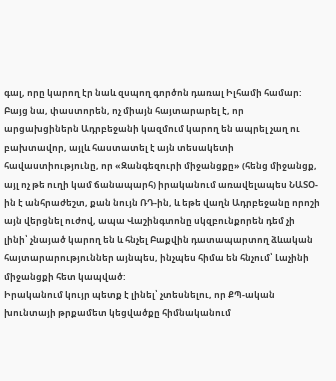գալ, որը կարող էր նաև զսպող գործոն դառալ Իլհամի համար: Բայց նա, փաստորեն, ոչ միայն հայտարարել է, որ արցախցիներն Ադրբեջանի կազմում կարող են ապրել չաղ ու բախտավոր, այլև հաստատել է այն տեսակետի հավաստիությունը, որ «Զանգեզուրի միջանցքը» (հենց միջանցք, այլ ոչ թե ուղի կամ ճանապարհ) իրականում առավելապես ՆԱՏՕ-ին է անհրաժեշտ, քան նույն ՌԴ-ին, և եթե վաղն Ադրբեջանը որոշի այն վերցնել ուժով, ապա Վաշինգտոնը սկզբունքորեն դեմ չի լինի՝ չնայած կարող են և հնչել Բաքվին դատապարտող ձևական հայտարարություններ այնպես, ինչպես հիմա են հնչում՝ Լաչինի միջանցքի հետ կապված:
Իրականում կույր պետք է լինել՝ չտեսնելու, որ ՔՊ-ական խունտայի թրքամետ կեցվածքը հիմնականում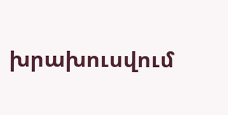խրախուսվում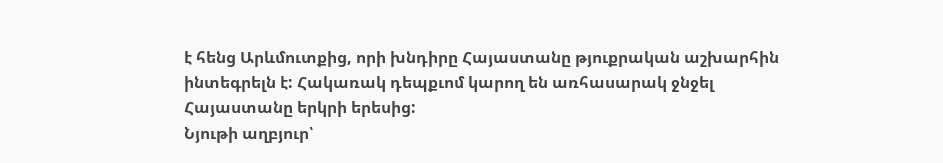է հենց Արևմուտքից, որի խնդիրը Հայաստանը թյուքրական աշխարհին ինտեգրելն է: Հակառակ դեպքւոմ կարող են առհասարակ ջնջել Հայաստանը երկրի երեսից:
Նյութի աղբյուր՝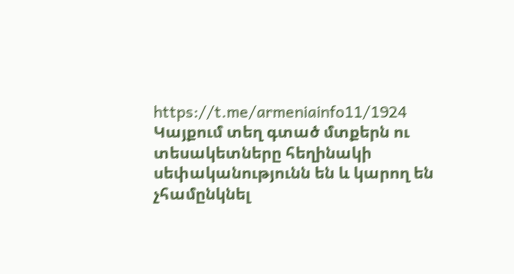https://t.me/armeniainfo11/1924
Կայքում տեղ գտած մտքերն ու տեսակետները հեղինակի սեփականությունն են և կարող են չհամընկնել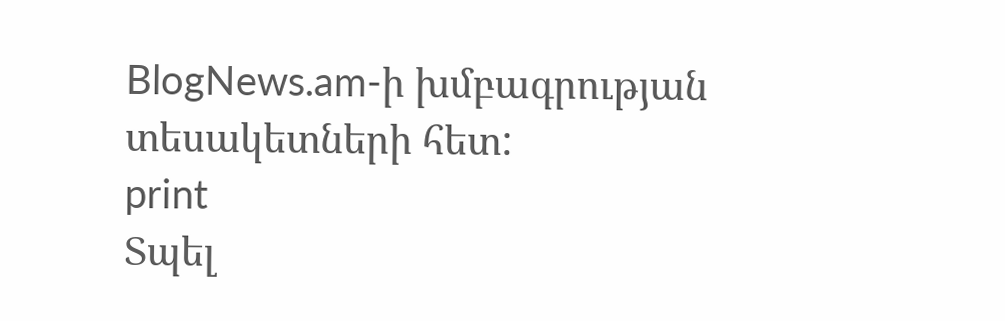BlogNews.am-ի խմբագրության տեսակետների հետ:
print
Տպել